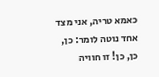כאמא טריה, אני מצד אחד נוטה לומר: כן, כן, כן! זו חוויה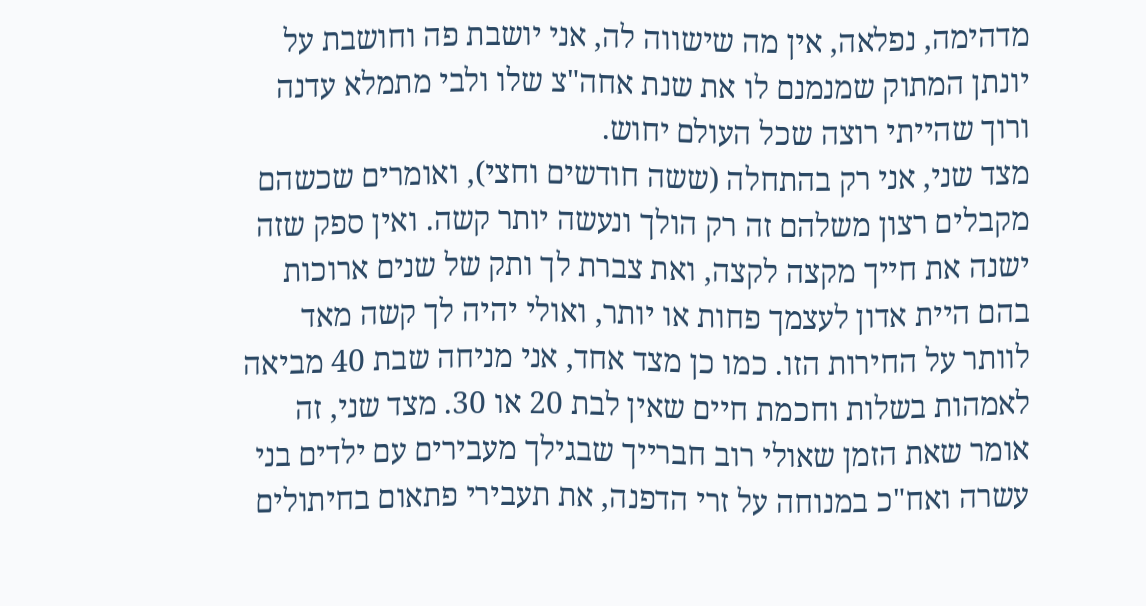מדהימה, נפלאה, אין מה שישווה לה, אני יושבת פה וחושבת על יונתן המתוק שמנמנם לו את שנת אחה"צ שלו ולבי מתמלא עדנה ורוך שהייתי רוצה שכל העולם יחוש.
מצד שני, אני רק בהתחלה (ששה חודשים וחצי), ואומרים שכשהם מקבלים רצון משלהם זה רק הולך ונעשה יותר קשה. ואין ספק שזה ישנה את חייך מקצה לקצה, ואת צברת לך ותק של שנים ארוכות בהם היית אדון לעצמך פחות או יותר, ואולי יהיה לך קשה מאד לוותר על החירות הזו. כמו כן מצד אחד, אני מניחה שבת 40 מביאה לאמהות בשלות וחכמת חיים שאין לבת 20 או 30. מצד שני, זה אומר שאת הזמן שאולי רוב חברייך שבגילך מעבירים עם ילדים בני עשרה ואח"כ במנוחה על זרי הדפנה, את תעבירי פתאום בחיתולים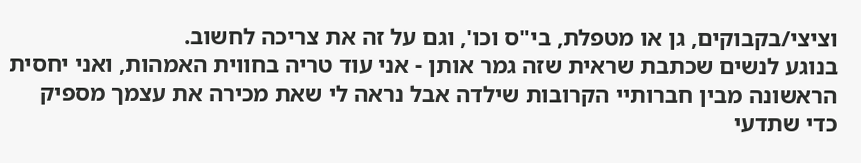וציצי/בקבוקים, גן או מטפלת, בי"ס וכו', וגם על זה את צריכה לחשוב.
בנוגע לנשים שכתבת שראית שזה גמר אותן - אני עוד טריה בחווית האמהות, ואני יחסית הראשונה מבין חברותיי הקרובות שילדה אבל נראה לי שאת מכירה את עצמך מספיק כדי שתדעי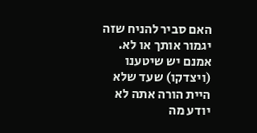האם סביר להניח שזה יגמור אותך או לא. אמנם יש שיטענו (ויצדקו) שעד שלא היית הורה אתה לא יודע מה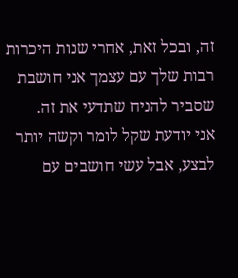זה, ובכל זאת, אחרי שנות היכרות רבות שלך עם עצמך אני חושבת שסביר להניח שתדעי את זה.
אני יודעת שקל לומר וקשה יותר לבצע, אבל עשי חושבים עם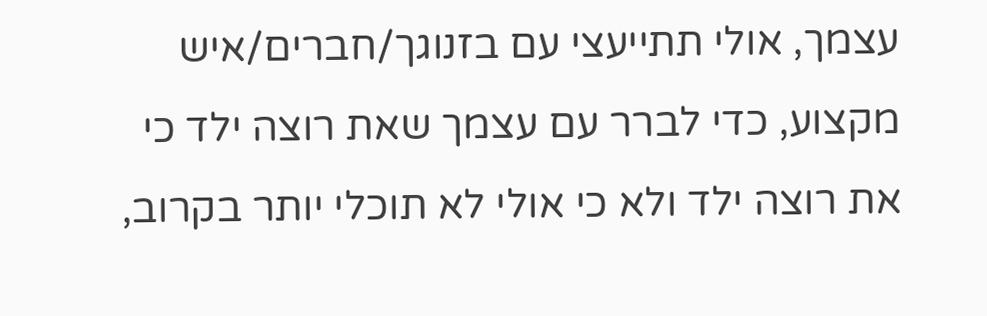עצמך, אולי תתייעצי עם בזנוגך/חברים/איש מקצוע, כדי לברר עם עצמך שאת רוצה ילד כי את רוצה ילד ולא כי אולי לא תוכלי יותר בקרוב,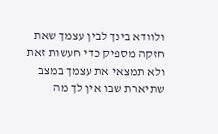ולוודא בינך לבין עצמך שאת חזקה מספיק כדי חעשות זאת ולא תמצאי את עצמך במצב שתיארת שבו אין לך מה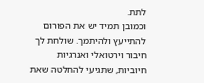לתת.
וכמובן תמיד יש את הפורום להתייעץ ולהיתמך. שולחת לך חיבור וירטואלי ואנרגיות חיוביות, שתגיעי להחלטה שאת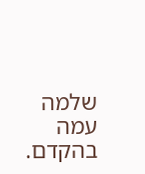שלמה עמה בהקדם.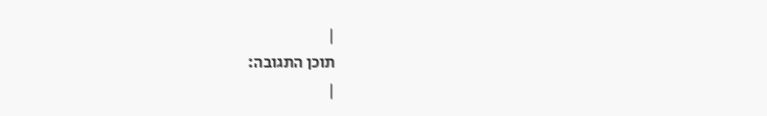|
תוכן התגובה:
|